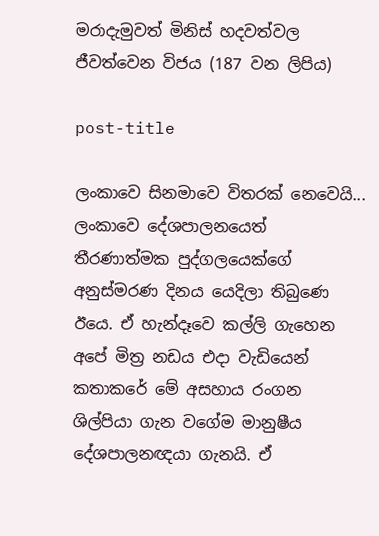මරාදැමුවත් මිනිස් හදවත්වල ජීවත්වෙන විජය (187 වන ලිපිය)

post-title

ලංකාවෙ සිනමාවෙ විතරක් නෙවෙයි... ලංකාවෙ දේශපාලනයෙත් තීරණාත්මක පුද්ගලයෙක්ගේ අනුස්මරණ දිනය යෙදිලා තිබුණෙ ඊයෙ. ඒ හැන්දෑවෙ කල්ලි ගැහෙන අපේ මිත්‍ර නඩය එදා වැඩියෙන් කතාකරේ මේ අසහාය රංගන ශිල්පියා ගැන වගේම මානුෂීය දේශපාලනඥයා ගැනයි. ඒ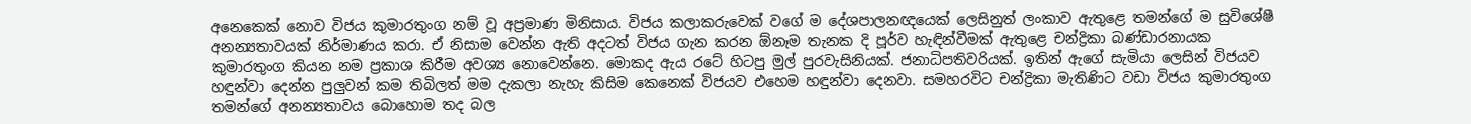අනෙකෙක් නොව විජය කුමාරතුංග නම් වූ අප්‍රමාණ මිනිසාය. විජය කලාකරුවෙක් වගේ ම දේශපාලනඥයෙක් ලෙසිනුත් ලංකාව ඇතුළෙ තමන්ගේ ම සුවිශේෂී අනන්‍යතාවයක් නිර්මාණය කරා. ඒ නිසාම වෙන්න ඇති අදටත් විජය ගැන කරන ඕනෑම තැනක දි පූර්ව හැඳින්වීමක් ඇතුළෙ චන්ද්‍රිකා බණ්ඩාරනායක කුමාරතුංග කියන නම ප්‍රකාශ කිරීම අවශ්‍ය නොවෙන්නෙ. මොකද ඇය රටේ හිටපු මුල් පුරවැසිනියක්. ජනාධිපතිවරියක්. ඉතින් ඇගේ සැමියා ලෙසින් විජයව හඳුන්වා දෙන්න පුලුවන් කම තිබිලත් මම දැකලා නැහැ කිසිම කෙනෙක් විජයව එහෙම හඳුන්වා දෙනවා. සමහරවිට චන්ද්‍රිකා මැතිණිට වඩා විජය කුමාරතුංග තමන්ගේ අනන්‍යතාවය බොහොම තද බල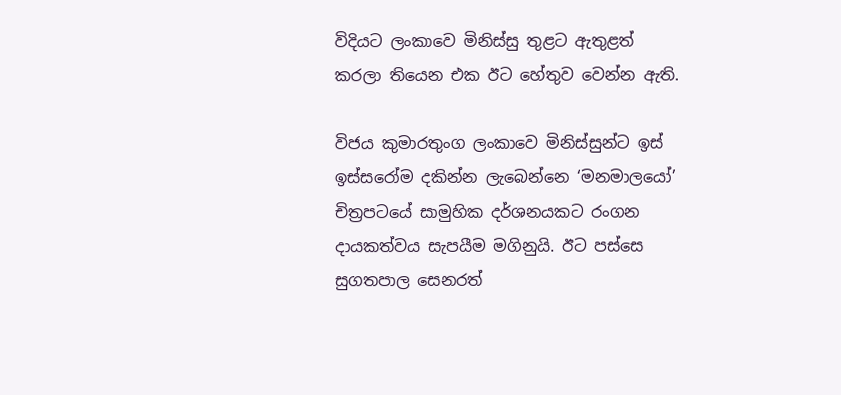විදියට ලංකාවෙ මිනිස්සු තුළට ඇතුළත් කරලා තියෙන එක ඊට හේතුව වෙන්න ඇති.

විජය කුමාරතුංග ලංකාවෙ මිනිස්සුන්ට ඉස් ඉස්සරෝම දකින්න ලැබෙන්නෙ ‘මනමාලයෝ’ චිත්‍රපටයේ සාමුහික දර්ශනයකට රංගන දායකත්වය සැපයීම මගිනුයි. ඊට පස්සෙ සුගතපාල සෙනරත්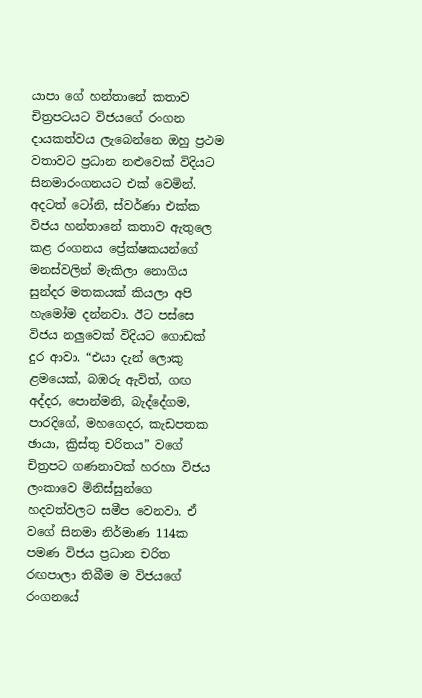යාපා ගේ හන්තානේ කතාව චිත්‍රපටයට විජයගේ රංගන දායකත්වය ලැබෙන්නෙ ඔහු ප්‍රථම වතාවට ප්‍රධාන නළුවෙක් විදියට සිනමාරංගනයට එක් වෙමින්. අදටත් ටෝනි, ස්වර්ණා එක්ක විජය හන්තානේ කතාව ඇතුලෙ කළ රංගනය ප්‍රේක්ෂකයන්ගේ මනස්වලින් මැකිලා නොගිය සුන්දර මතකයක් කියලා අපි හැමෝම දන්නවා. ඊට පස්සෙ විජය නලුවෙක් විදියට ගොඩක් දුර ආවා. “එයා දැන් ලොකු ළමයෙක්, බඹරු ඇවිත්, ගඟ අද්දර, පොන්මනි, බැද්දේගම, පාරදිගේ, මහගෙදර, කැඩපතක ඡායා, ක්‍රිස්තු චරිතය” වගේ චිත්‍රපට ගණනාවක් හරහා විජය ලංකාවෙ මිනිස්සුන්ගෙ හදවත්වලට සමීප වෙනවා. ඒ වගේ සිනමා නිර්මාණ 114ක පමණ විජය ප්‍රධාන චරිත රඟපාලා තිබීම ම විජයගේ රංගනයේ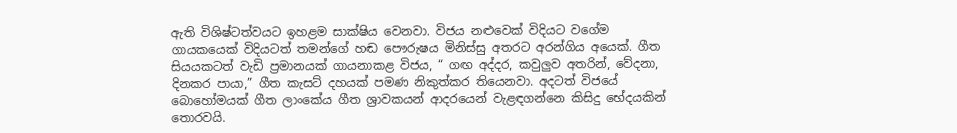ඇති විශිෂ්ටත්වයට ඉහළම සාක්ෂිය වෙනවා. විජය නළුවෙක් විදියට වගේම ගායකයෙක් විදියටත් තමන්ගේ හඬ පෞරුෂය මිනිස්සු අතරට අරන්ගිය අයෙක්. ගීත සියයකටත් වැඩි ප්‍රමානයක් ගායනාකළ විජය, “ ගඟ අද්දර, කවුලුව අතරින්, වේදනා, දිනකර පායා,” ගීත කැසට් දහයක් පමණ නිකුත්කර තියෙනවා. අදටත් විජයේ බොහෝමයක් ගීත ලාංකේය ගීත ශ්‍රාවකයන් ආදරයෙන් වැළඳගන්නෙ කිසිදු භේදයකින් තොරවයි.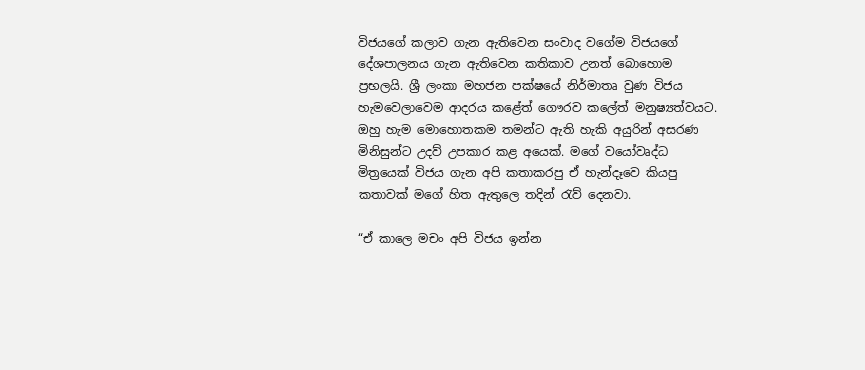විජයගේ කලාව ගැන ඇතිවෙන සංවාද වගේම විජයගේ දේශපාලනය ගැන ඇතිවෙන කතිකාව උනත් බොහොම ප්‍රභලයි. ශ්‍රී ලංකා මහජන පක්ෂයේ නිර්මාතෘ වුණ විජය හැමවෙලාවෙම ආදරය කළේත් ගෞරව කලේත් මනුෂ්‍යත්වයට. ඔහු හැම මොහොතකම තමන්ට ඇති හැකි අයුරින් අසරණ මිනිසුන්ට උදව් උපකාර කළ අයෙක්. මගේ වයෝවෘද්ධ මිත්‍රයෙක් විජය ගැන අපි කතාකරපු ඒ හැන්දෑවෙ කියපු කතාවක් මගේ හිත ඇතුලෙ තදින් රැව් දෙනවා.

“ඒ කාලෙ මචං අපි විජය ඉන්න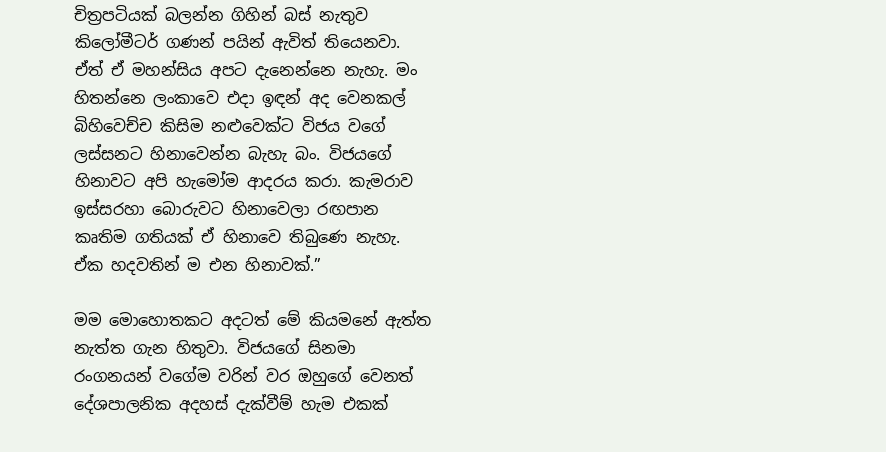චිත්‍රපටියක් බලන්න ගිහින් බස් නැතුව කිලෝමීටර් ගණන් පයින් ඇවිත් තියෙනවා. ඒත් ඒ මහන්සිය අපට දැනෙන්නෙ නැහැ. මං හිතන්නෙ ලංකාවෙ එදා ඉඳන් අද වෙනකල් බිහිවෙච්ච කිසිම නළුවෙක්ට විජය වගේ ලස්සනට හිනාවෙන්න බැහැ බං. විජයගේ හිනාවට අපි හැමෝම ආදරය කරා. කැමරාව ඉස්සරහා බොරුවට හිනාවෙලා රඟපාන කෘතිම ගතියක් ඒ හිනාවෙ තිබුණෙ නැහැ. ඒක හදවතින් ම එන හිනාවක්.”

මම මොහොතකට අදටත් මේ කියමනේ ඇත්ත නැත්ත ගැන හිතුවා. විජයගේ සිනමා රංගනයන් වගේම වරින් වර ඔහුගේ වෙනත් දේශපාලනික අදහස් දැක්වීම් හැම එකක්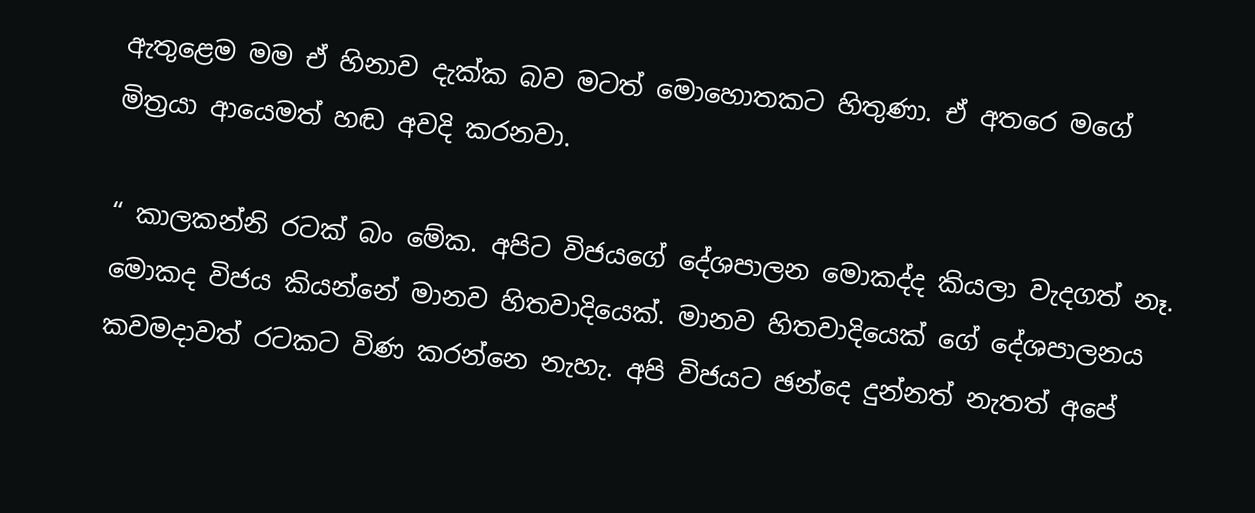ඇතුළෙම මම ඒ හිනාව දැක්ක බව මටත් මොහොතකට හිතුණා. ඒ අතරෙ මගේ මිත්‍රයා ආයෙමත් හඬ අවදි කරනවා.

“ කාලකන්නි රටක් බං මේක. අපිට විජයගේ දේශපාලන මොකද්ද කියලා වැදගත් නෑ. මොකද විජය කියන්නේ මානව හිතවාදියෙක්. මානව හිතවාදියෙක් ගේ දේශපාලනය කවමදාවත් රටකට විණ කරන්නෙ නැහැ. අපි විජයට ඡන්දෙ දුන්නත් නැතත් අපේ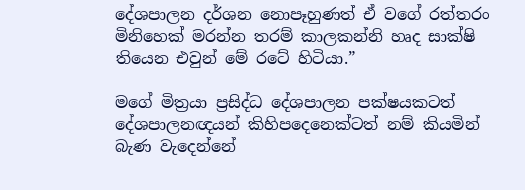දේශපාලන දර්ශන නොපෑහුණත් ඒ වගේ රත්තරං මිනිහෙක් මරන්න තරම් කාලකන්නි හෘද සාක්ෂි තියෙන එවුන් මේ රටේ හිටියා.”

මගේ මිත්‍රයා ප්‍රසිද්ධ දේශපාලන පක්ෂයකටත් දේශපාලනඥයන් කිහිපදෙනෙක්ටත් නම් කියමින් බැණ වැදෙන්නේ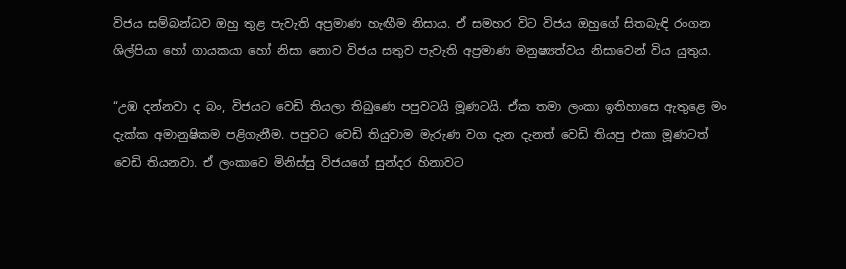විජය සම්බන්ධව ඔහු තුළ පැවැති අප්‍රමාණ හැඟීම නිසාය. ඒ සමහර විට විජය ඔහුගේ සිතබැඳි රංගන ශිල්පියා හෝ ගායකයා හෝ නිසා නොව විජය සතුව පැවැති අප්‍රමාණ මනුෂ්‍යත්වය නිසාවෙන් විය යුතුය.

“උඹ දන්නවා ද බං, විජයට වෙඩි තියලා තිබුණෙ පපුවටයි මූණටයි. ඒක තමා ලංකා ඉතිහාසෙ ඇතුළෙ මං දැක්ක අමානුෂිකම පළිගැනීම. පපුවට වෙඩි තියුවාම මැරුණ වග දැන දැනත් වෙඩි තියපු එකා මූණටත් වෙඩි තියනවා. ඒ ලංකාවෙ මිනිස්සු විජයගේ සුන්දර හිනාවට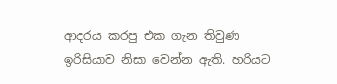ආදරය කරපු එක ගැන තිවුණ ඉරිසියාව නිසා වෙන්න ඇති. හරියට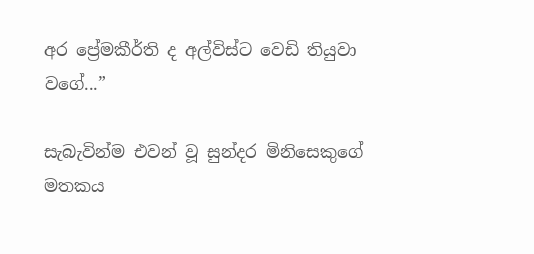අර ප්‍රේමකීර්ති ද අල්විස්ට වෙඩි තියුවා වගේ...”

සැබැවින්ම එවන් වූ සුන්දර මිනිසෙකුගේ මතකය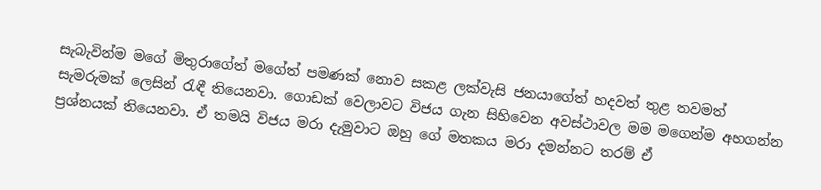සැබැවින්ම මගේ මිතුරාගේත් මගේත් පමණක් නොව සකළ ලක්වැසි ජනයාගේත් හදවත් තුළ තවමත් සැමරුමක් ලෙසින් රැඳී තියෙනවා. ගොඩක් වෙලාවට විජය ගැන සිහිවෙන අවස්ථාවල මම මගෙන්ම අහගන්න ප්‍රශ්නයක් තියෙනවා. ඒ තමයි විජය මරා දැමුවාට ඔහු ගේ මතකය මරා දමන්නට තරම් ඒ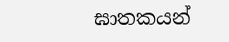ඝාතකයන්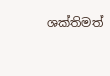ශක්තිමත්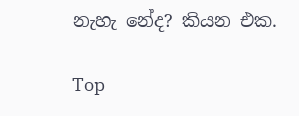නැහැ නේද? කියන එක.

Top